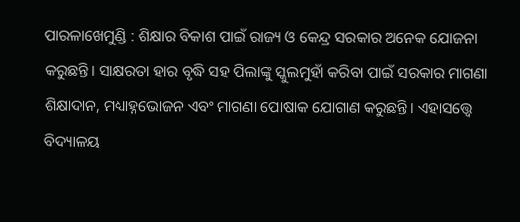ପାରଳାଖେମୁଣ୍ଡି : ଶିକ୍ଷାର ବିକାଶ ପାଇଁ ରାଜ୍ୟ ଓ କେନ୍ଦ୍ର ସରକାର ଅନେକ ଯୋଜନା କରୁଛନ୍ତି। ସାକ୍ଷରତା ହାର ବୃଦ୍ଧି ସହ ପିଲାଙ୍କୁ ସ୍କୁଲମୁହାଁ କରିବା ପାଇଁ ସରକାର ମାଗଣା ଶିକ୍ଷାଦାନ, ମଧ୍ୟାହ୍ନଭୋଜନ ଏବଂ ମାଗଣା ପୋଷାକ ଯୋଗାଣ କରୁଛନ୍ତି। ଏହାସତ୍ତ୍ବେ ବିଦ୍ୟାଳୟ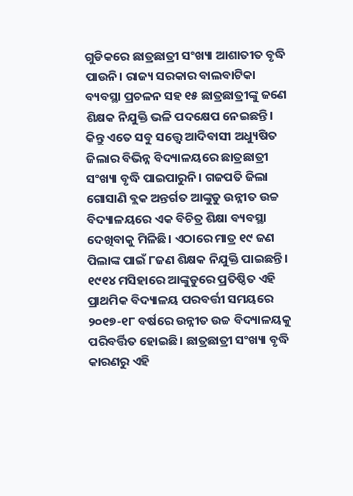ଗୁଡିକରେ ଛାତ୍ରଛାତ୍ରୀ ସଂଖ୍ୟା ଆଶାତୀତ ବୃଦ୍ଧି ପାଉନି। ରାଜ୍ୟ ସରକାର ବାଲବାଟିକା ବ୍ୟବସ୍ଥା ପ୍ରଚଳନ ସହ ୧୫ ଛାତ୍ରଛାତ୍ରୀଙ୍କୁ ଜଣେ ଶିକ୍ଷକ ନିଯୁକ୍ତି ଭଳି ପଦକ୍ଷେପ ନେଇଛନ୍ତି। କିନ୍ତୁ ଏତେ ସବୁ ସତ୍ତ୍ବେ ଆଦିବାସୀ ଅଧ୍ୟୁଷିତ ଜିଲାର ବିଭିନ୍ନ ବିଦ୍ୟାଳୟରେ ଛାତ୍ରଛାତ୍ରୀ ସଂଖ୍ୟା ବୃଦ୍ଧି ପାଇପାରୁନି। ଗଜପତି ଜିଲା ଗୋସାଣି ବ୍ଲକ ଅନ୍ତର୍ଗତ ଆଙ୍କୁଡୁ ଉନ୍ନୀତ ଉଚ୍ଚ ବିଦ୍ୟାଳୟରେ ଏକ ବିଚିତ୍ର ଶିକ୍ଷା ବ୍ୟବସ୍ଥା ଦେଖିବାକୁ ମିଳିଛି। ଏଠାରେ ମାତ୍ର ୧୯ ଜଣ ପିଲାଙ୍କ ପାଇଁ ୮ଜଣ ଶିକ୍ଷକ ନିଯୁକ୍ତି ପାଇଛନ୍ତି।
୧୯୧୪ ମସିହାରେ ଆଙ୍କୁଡୁରେ ପ୍ରତିଷ୍ଠିତ ଏହି ପ୍ରାଥମିକ ବିଦ୍ୟାଳୟ ପରବର୍ତ୍ତୀ ସମୟରେ ୨୦୧୭-୧୮ ବର୍ଷରେ ଉନ୍ନୀତ ଉଚ୍ଚ ବିଦ୍ୟାଳୟକୁ ପରିବର୍ତ୍ତିତ ହୋଇଛି। ଛାତ୍ରଛାତ୍ରୀ ସଂଖ୍ୟା ବୃଦ୍ଧି କାରଣରୁ ଏହି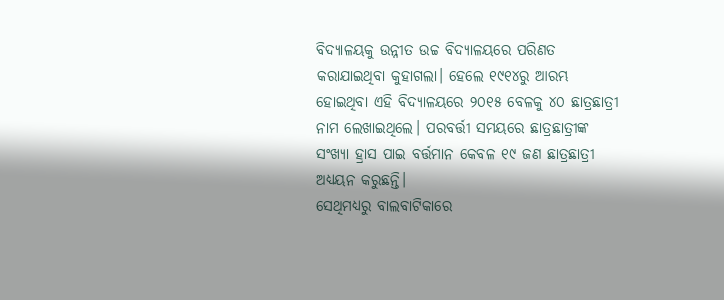ବିଦ୍ୟାଳୟକୁ ଉନ୍ନୀତ ଉଚ୍ଚ ବିଦ୍ୟାଳୟରେ ପରିଣତ କରାଯାଇଥିବା କୁହାଗଲା। ହେଲେ ୧୯୧୪ରୁ ଆରମ୍ଭ ହୋଇଥିବା ଏହି ବିଦ୍ୟାଳୟରେ ୨୦୧୫ ବେଳକୁ ୪୦ ଛାତ୍ରଛାତ୍ରୀ ନାମ ଲେଖାଇଥିଲେ। ପରବର୍ତ୍ତୀ ସମୟରେ ଛାତ୍ରଛାତ୍ରୀଙ୍କ ସଂଖ୍ୟା ହ୍ରାସ ପାଇ ବର୍ତ୍ତମାନ କେବଳ ୧୯ ଜଣ ଛାତ୍ରଛାତ୍ରୀ ଅଧ୍ୟୟନ କରୁଛନ୍ତି।
ସେଥିମଧ୍ୟରୁ ବାଲବାଟିକାରେ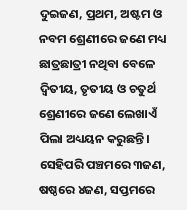ଦୁଇଜଣ, ପ୍ରଥମ, ଅଷ୍ଟମ ଓ ନବମ ଶ୍ରେଣୀରେ ଜଣେ ମଧ୍ୟ ଛାତ୍ରଛାତ୍ରୀ ନଥିବା ବେଳେ ଦ୍ବିତୀୟ, ତୃତୀୟ ଓ ଚତୁର୍ଥ ଶ୍ରେଣୀରେ ଜଣେ ଲେଖାଏଁ ପିଲା ଅଧ୍ୟୟନ କରୁଛନ୍ତି। ସେହିପରି ପଞ୍ଚମରେ ୩ଜଣ, ଷଷ୍ଠରେ ୪ଜଣ, ସପ୍ତମରେ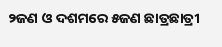୨ଜଣ ଓ ଦଶମରେ ୫ଜଣ ଛାତ୍ରଛାତ୍ରୀ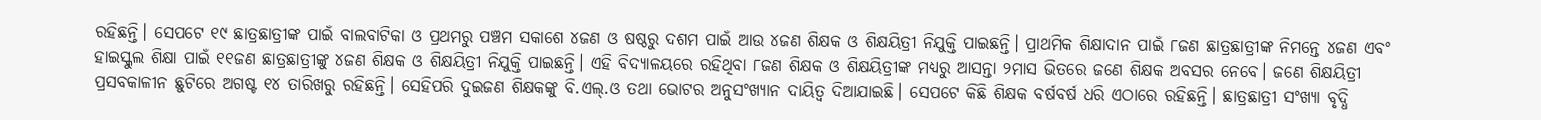ରହିଛନ୍ତି। ସେପଟେ ୧୯ ଛାତ୍ରଛାତ୍ରୀଙ୍କ ପାଇଁ ବାଲବାଟିକା ଓ ପ୍ରଥମରୁ ପଞ୍ଚମ ସକାଶେ ୪ଜଣ ଓ ଷଷ୍ଠରୁ ଦଶମ ପାଇଁ ଆଉ ୪ଜଣ ଶିକ୍ଷକ ଓ ଶିକ୍ଷୟିତ୍ରୀ ନିଯୁକ୍ତି ପାଇଛନ୍ତି। ପ୍ରାଥମିକ ଶିକ୍ଷାଦାନ ପାଇଁ ୮ଜଣ ଛାତ୍ରଛାତ୍ରୀଙ୍କ ନିମନ୍ତେ ୪ଜଣ ଏବଂ ହାଇସ୍କୁଲ ଶିକ୍ଷା ପାଇଁ ୧୧ଜଣ ଛାତ୍ରଛାତ୍ରୀଙ୍କୁ ୪ଜଣ ଶିକ୍ଷକ ଓ ଶିକ୍ଷୟିତ୍ରୀ ନିଯୁକ୍ତି ପାଇଛନ୍ତି। ଏହି ବିଦ୍ୟାଳୟରେ ରହିଥିବା ୮ଜଣ ଶିକ୍ଷକ ଓ ଶିକ୍ଷୟିତ୍ରୀଙ୍କ ମଧ୍ୟରୁ ଆସନ୍ତା ୨ମାସ ଭିତରେ ଜଣେ ଶିକ୍ଷକ ଅବସର ନେବେ। ଜଣେ ଶିକ୍ଷୟିତ୍ରୀ ପ୍ରସବକାଳୀନ ଛୁଟିରେ ଅଗଷ୍ଟ ୧୪ ତାରିଖରୁ ରହିଛନ୍ତି। ସେହିପରି ଦୁଇଜଣ ଶିକ୍ଷକଙ୍କୁ ବି.ଏଲ୍.ଓ ତଥା ଭୋଟର ଅନୁସଂଖ୍ୟାନ ଦାୟିତ୍ବ ଦିଆଯାଇଛି। ସେପଟେ କିଛି ଶିକ୍ଷକ ବର୍ଷବର୍ଷ ଧରି ଏଠାରେ ରହିଛନ୍ତି। ଛାତ୍ରଛାତ୍ରୀ ସଂଖ୍ୟା ବୃଦ୍ଧି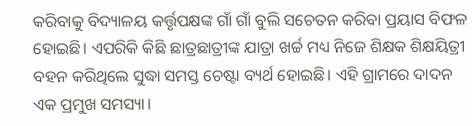କରିବାକୁ ବିଦ୍ୟାଳୟ କର୍ତ୍ତୃପକ୍ଷଙ୍କ ଗାଁ ଗାଁ ବୁଲି ସଚେତନ କରିବା ପ୍ରୟାସ ବିଫଳ ହୋଇଛି। ଏପରିକି କିଛି ଛାତ୍ରଛାତ୍ରୀଙ୍କ ଯାତ୍ରା ଖର୍ଚ୍ଚ ମଧ୍ୟ ନିଜେ ଶିକ୍ଷକ ଶିକ୍ଷୟିତ୍ରୀ ବହନ କରିଥିଲେ ସୁଦ୍ଧା ସମସ୍ତ ଚେଷ୍ଟା ବ୍ୟର୍ଥ ହୋଇଛି। ଏହି ଗ୍ରାମରେ ଦାଦନ ଏକ ପ୍ରମୁଖ ସମସ୍ୟା।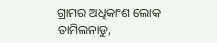ଗ୍ରାମର ଅଧିକାଂଶ ଲୋକ ତାମିଲନାଡୁ,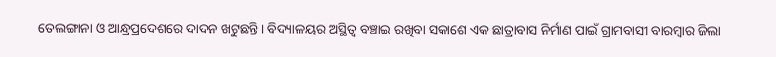ତେଲଙ୍ଗାନା ଓ ଆନ୍ଧ୍ରପ୍ରଦେଶରେ ଦାଦନ ଖଟୁଛନ୍ତି। ବିଦ୍ୟାଳୟର ଅସ୍ଥିତ୍ବ ବଞ୍ଚାଇ ରଖିବା ସକାଶେ ଏକ ଛାତ୍ରାବାସ ନିର୍ମାଣ ପାଇଁ ଗ୍ରାମବାସୀ ବାରମ୍ବାର ଜିଲା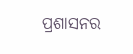ପ୍ରଶାସନର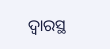ଦ୍ବାରସ୍ଥ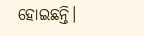ହୋଇଛନ୍ତି।